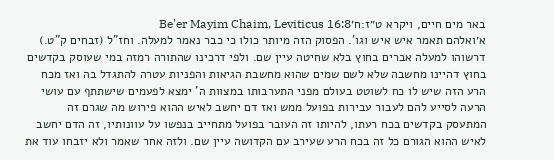באר מים חיים, ויקרא ט״ז:ח׳Be'er Mayim Chaim, Leviticus 16:8
א׳ואלהם תאמר איש איש וגו'. הפסוק הזה מיותר כולו כי כבר נאמר למעלה. וחז"ל (זבחים ק"ט.) דרשוהו למעלה אברים בחוץ בלא שחיטה עיין שם. ולפי דרכינו שהתורה רמזה במי שעוסק בקדשים בחוץ דהיינו מחשבה שלא לשם שמים שהוא מחשבת הגיאות והפניות עטרה להתגדל בה ואז מכח הרע הזה שיש לו כח לשוטט בעולם מפני התערבותו במצוות ה' ימצא לפעמים שישתתף עם עושי הרעה לסייע להם לעבור עבירות בפועל ממש ואז דם יחשב לאיש ההוא פירוש מה שגרם זה המתעסק בקדשים בכח רעתו, להיותו זה העובר בפועל מתחייב בנפשו על עוונותיו, זה הדם יחשב לאיש ההוא הגורם כל זה בכח הרע שעירב עם הקדושה עיין שם. ולזה אחר שאמר ולא יזבחו עוד את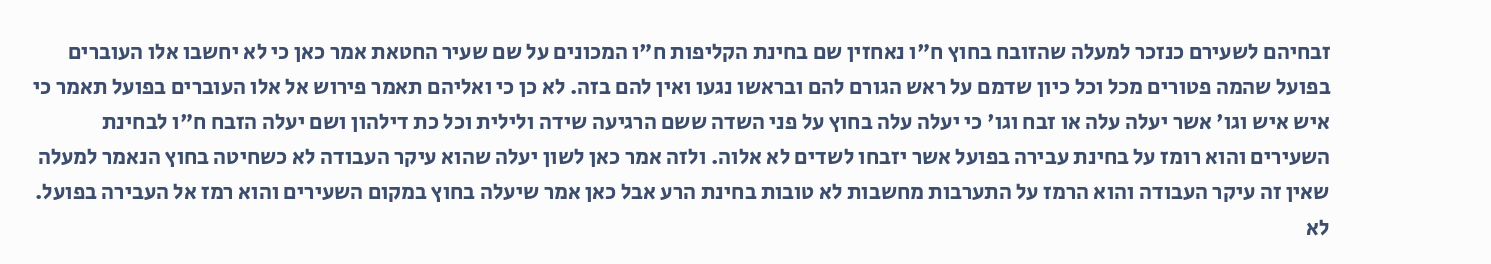זבחיהם לשעירם כנזכר למעלה שהזובח בחוץ ח"ו נאחזין שם בחינת הקליפות ח"ו המכונים על שם שעיר החטאת אמר כאן כי לא יחשבו אלו העוברים בפועל שהמה פטורים מכל וכל כיון שדמם על ראש הגורם להם ובראשו נגעו ואין להם בזה. לא כן כי ואליהם תאמר פירוש אל אלו העוברים בפועל תאמר כי איש איש וגו' אשר יעלה עלה או זבח וגו' כי יעלה עלה בחוץ על פני השדה ששם הרגיעה שידה ולילית וכל כת דילהון ושם יעלה הזבח ח"ו לבחינת השעירים והוא רומז על בחינת עבירה בפועל אשר יזבחו לשדים לא אלוה. ולזה אמר כאן לשון יעלה שהוא עיקר העבודה לא כשחיטה בחוץ הנאמר למעלה שאין זה עיקר העבודה והוא הרמז על התערבות מחשבות לא טובות בחינת הרע אבל כאן אמר שיעלה בחוץ במקום השעירים והוא רמז אל העבירה בפועל. לא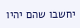יחשבו שהם יהיו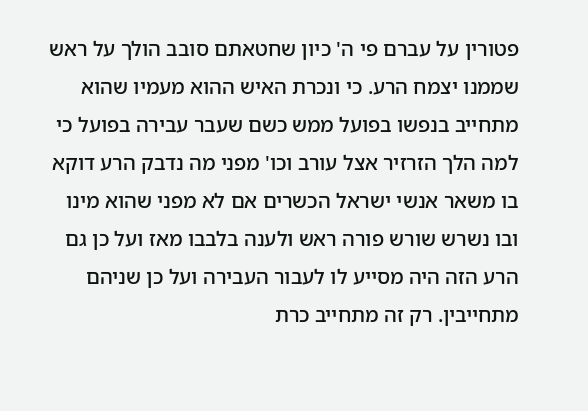פטורין על עברם פי ה' כיון שחטאתם סובב הולך על ראש שממנו יצמח הרע. כי ונכרת האיש ההוא מעמיו שהוא מתחייב בנפשו בפועל ממש כשם שעבר עבירה בפועל כי למה הלך הזרזיר אצל עורב וכו' מפני מה נדבק הרע דוקא בו משאר אנשי ישראל הכשרים אם לא מפני שהוא מינו ובו נשרש שורש פורה ראש ולענה בלבבו מאז ועל כן גם הרע הזה היה מסייע לו לעבור העבירה ועל כן שניהם מתחייבין. רק זה מתחייב כרת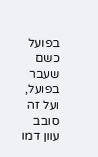בפועל כשם שעבר בפועל, ועל זה סובב עוון דמו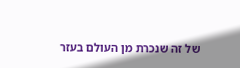של זה שנכרת מן העולם בעזר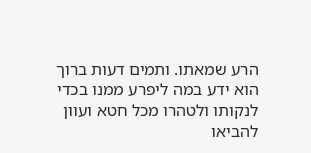הרע שמאתו. ותמים דעות ברוך הוא ידע במה ליפרע ממנו בכדי לנקותו ולטהרו מכל חטא ועוון להביאו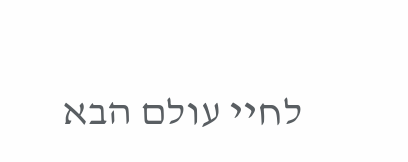לחיי עולם הבא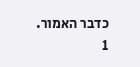כדבר האמור.
1